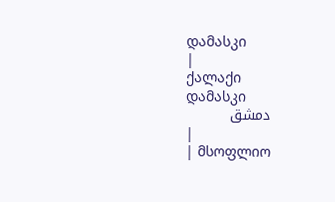დამასკი
|
ქალაქი
დამასკი
دمشق
|
| მსოფლიო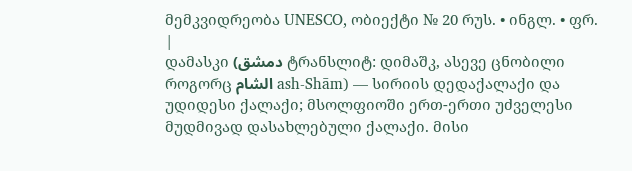მემკვიდრეობა UNESCO, ობიექტი № 20 რუს. • ინგლ. • ფრ. |
დამასკი (دمشق ტრანსლიტ: დიმაშკ, ასევე ცნობილი როგორც الشام ash-Shām) — სირიის დედაქალაქი და უდიდესი ქალაქი; მსოლფიოში ერთ-ერთი უძველესი მუდმივად დასახლებული ქალაქი. მისი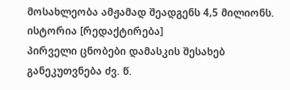მოსახლეობა ამჟამად შეადგენს 4,5 მილიონს.
ისტორია [რედაქტირება]
პირველი ცნობები დამასკის შესახებ განეკუთვნება ძვ. წ.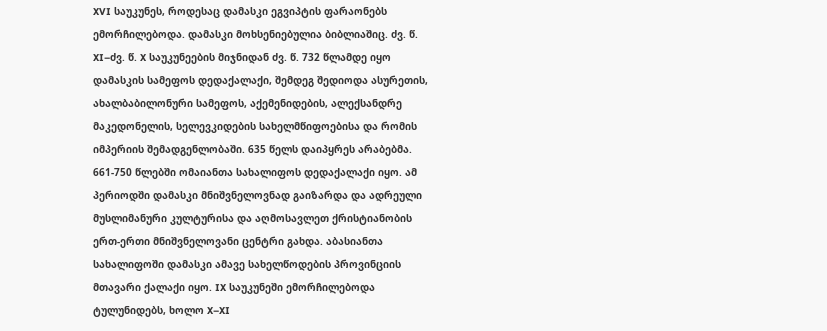XVI საუკუნეს, როდესაც დამასკი ეგვიპტის ფარაონებს ემორჩილებოდა. დამასკი მოხსენიებულია ბიბლიაშიც. ძვ. წ. XI–ძვ. წ. X საუკუნეების მიჯნიდან ძვ. წ. 732 წლამდე იყო დამასკის სამეფოს დედაქალაქი, შემდეგ შედიოდა ასურეთის, ახალბაბილონური სამეფოს, აქემენიდების, ალექსანდრე მაკედონელის, სელევკიდების სახელმწიფოებისა და რომის იმპერიის შემადგენლობაში. 635 წელს დაიპყრეს არაბებმა. 661-750 წლებში ომაიანთა სახალიფოს დედაქალაქი იყო. ამ პერიოდში დამასკი მნიშვნელოვნად გაიზარდა და ადრეული მუსლიმანური კულტურისა და აღმოსავლეთ ქრისტიანობის ერთ-ერთი მნიშვნელოვანი ცენტრი გახდა. აბასიანთა სახალიფოში დამასკი ამავე სახელწოდების პროვინციის მთავარი ქალაქი იყო. IX საუკუნეში ემორჩილებოდა ტულუნიდებს, ხოლო X–XI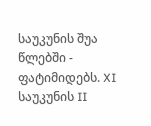საუკუნის შუა წლებში - ფატიმიდებს. XI საუკუნის II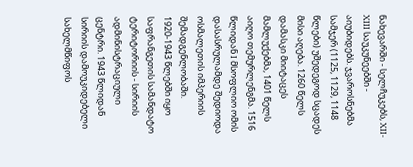ნახევარში - სელჩუკებს, XII-XIII საუკუნეებში - აიუბიდებს. ჯვაროსნებმა სამჯერ (1125, 1129, 1148 წლები) უშედეგოდ სცადეს მისი აღება. 1260 წელს დამასკი მიიტაცეს მამლუქებმა, 1401 წელს აიღო თემურლენგმა. 1516 წლიდან I მსოფლიო ომის დასასრულამდე შედიოდა ოსმალეთის იმპერიის შემადგენლობაში. 1920-1943 წლებში იყო საფრანგეთის სამანდატო ტერიტორიის - სირიის ადმინისტრაციული ცენტრი. 1943 წლიდან სირიის დამოუკიდებელი სახელმწიფოს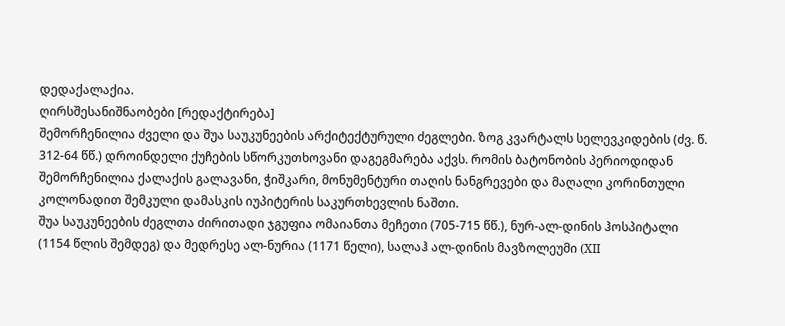დედაქალაქია.
ღირსშესანიშნაობები [რედაქტირება]
შემორჩენილია ძველი და შუა საუკუნეების არქიტექტურული ძეგლები. ზოგ კვარტალს სელევკიდების (ძვ. წ. 312-64 წწ.) დროინდელი ქუჩების სწორკუთხოვანი დაგეგმარება აქვს. რომის ბატონობის პერიოდიდან შემორჩენილია ქალაქის გალავანი, ჭიშკარი, მონუმენტური თაღის ნანგრევები და მაღალი კორინთული კოლონადით შემკული დამასკის იუპიტერის საკურთხევლის ნაშთი.
შუა საუკუნეების ძეგლთა ძირითადი ჯგუფია ომაიანთა მეჩეთი (705-715 წწ.), ნურ-ალ-დინის ჰოსპიტალი (1154 წლის შემდეგ) და მედრესე ალ-ნურია (1171 წელი), სალაჰ ალ-დინის მავზოლეუმი (XII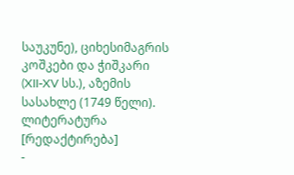საუკუნე), ციხესიმაგრის კოშკები და ჭიშკარი (XII-XV სს.), აზემის სასახლე (1749 წელი).
ლიტერატურა [რედაქტირება]
-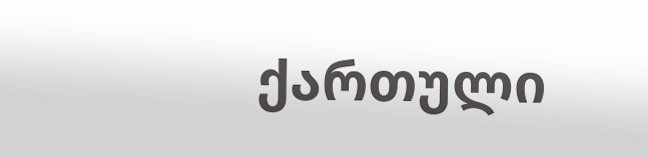ქართული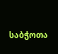საბჭოთა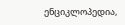ენციკლოპედია,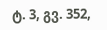ტ. 3, გვ. 352,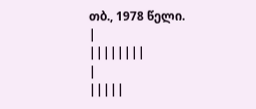თბ., 1978 წელი.
|
||||||||
|
|||||